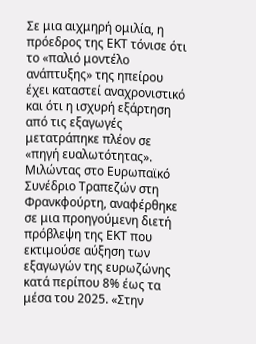Σε μια αιχμηρή ομιλία, η πρόεδρος της ΕΚΤ τόνισε ότι το «παλιό μοντέλο ανάπτυξης» της ηπείρου έχει καταστεί αναχρονιστικό και ότι η ισχυρή εξάρτηση από τις εξαγωγές μετατράπηκε πλέον σε «πηγή ευαλωτότητας».
Μιλώντας στο Ευρωπαϊκό Συνέδριο Τραπεζών στη Φρανκφούρτη, αναφέρθηκε σε μια προηγούμενη διετή πρόβλεψη της ΕΚΤ που εκτιμούσε αύξηση των εξαγωγών της ευρωζώνης κατά περίπου 8% έως τα μέσα του 2025. «Στην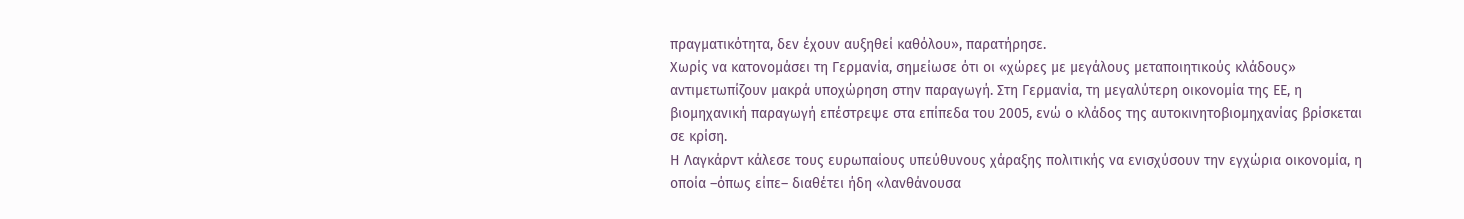πραγματικότητα, δεν έχουν αυξηθεί καθόλου», παρατήρησε.
Χωρίς να κατονομάσει τη Γερμανία, σημείωσε ότι οι «χώρες με μεγάλους μεταποιητικούς κλάδους» αντιμετωπίζουν μακρά υποχώρηση στην παραγωγή. Στη Γερμανία, τη μεγαλύτερη οικονομία της ΕΕ, η βιομηχανική παραγωγή επέστρεψε στα επίπεδα του 2005, ενώ ο κλάδος της αυτοκινητοβιομηχανίας βρίσκεται σε κρίση.
Η Λαγκάρντ κάλεσε τους ευρωπαίους υπεύθυνους χάραξης πολιτικής να ενισχύσουν την εγχώρια οικονομία, η οποία –όπως είπε– διαθέτει ήδη «λανθάνουσα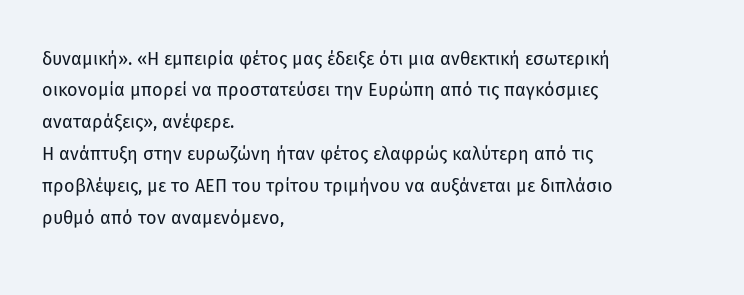δυναμική». «Η εμπειρία φέτος μας έδειξε ότι μια ανθεκτική εσωτερική οικονομία μπορεί να προστατεύσει την Ευρώπη από τις παγκόσμιες αναταράξεις», ανέφερε.
Η ανάπτυξη στην ευρωζώνη ήταν φέτος ελαφρώς καλύτερη από τις προβλέψεις, με το ΑΕΠ του τρίτου τριμήνου να αυξάνεται με διπλάσιο ρυθμό από τον αναμενόμενο,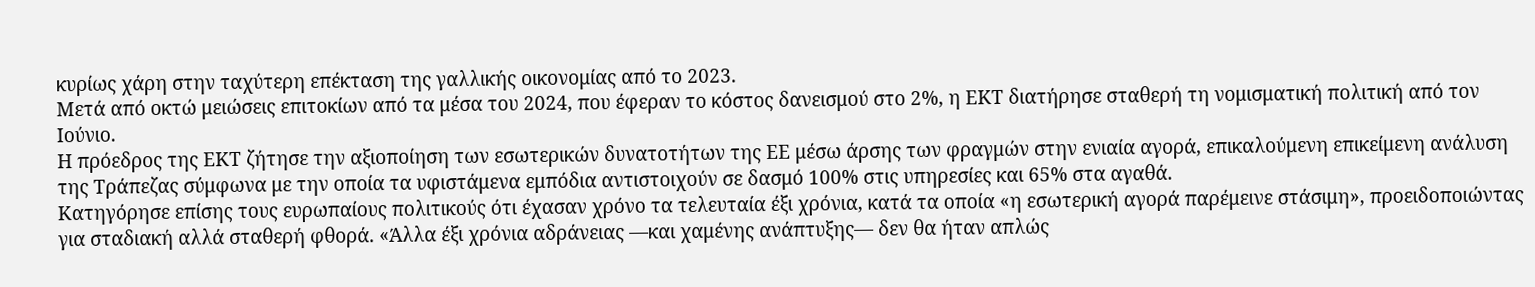κυρίως χάρη στην ταχύτερη επέκταση της γαλλικής οικονομίας από το 2023.
Μετά από οκτώ μειώσεις επιτοκίων από τα μέσα του 2024, που έφεραν το κόστος δανεισμού στο 2%, η ΕΚΤ διατήρησε σταθερή τη νομισματική πολιτική από τον Ιούνιο.
Η πρόεδρος της ΕΚΤ ζήτησε την αξιοποίηση των εσωτερικών δυνατοτήτων της ΕΕ μέσω άρσης των φραγμών στην ενιαία αγορά, επικαλούμενη επικείμενη ανάλυση της Τράπεζας σύμφωνα με την οποία τα υφιστάμενα εμπόδια αντιστοιχούν σε δασμό 100% στις υπηρεσίες και 65% στα αγαθά.
Κατηγόρησε επίσης τους ευρωπαίους πολιτικούς ότι έχασαν χρόνο τα τελευταία έξι χρόνια, κατά τα οποία «η εσωτερική αγορά παρέμεινε στάσιμη», προειδοποιώντας για σταδιακή αλλά σταθερή φθορά. «Άλλα έξι χρόνια αδράνειας —και χαμένης ανάπτυξης— δεν θα ήταν απλώς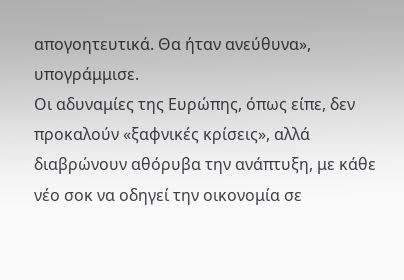απογοητευτικά. Θα ήταν ανεύθυνα», υπογράμμισε.
Οι αδυναμίες της Ευρώπης, όπως είπε, δεν προκαλούν «ξαφνικές κρίσεις», αλλά διαβρώνουν αθόρυβα την ανάπτυξη, με κάθε νέο σοκ να οδηγεί την οικονομία σε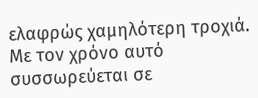ελαφρώς χαμηλότερη τροχιά. Με τον χρόνο αυτό συσσωρεύεται σε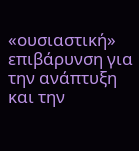«ουσιαστική» επιβάρυνση για την ανάπτυξη και την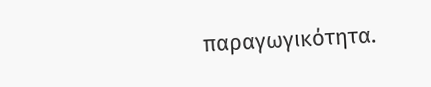παραγωγικότητα.